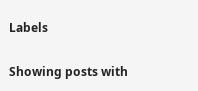Labels

Showing posts with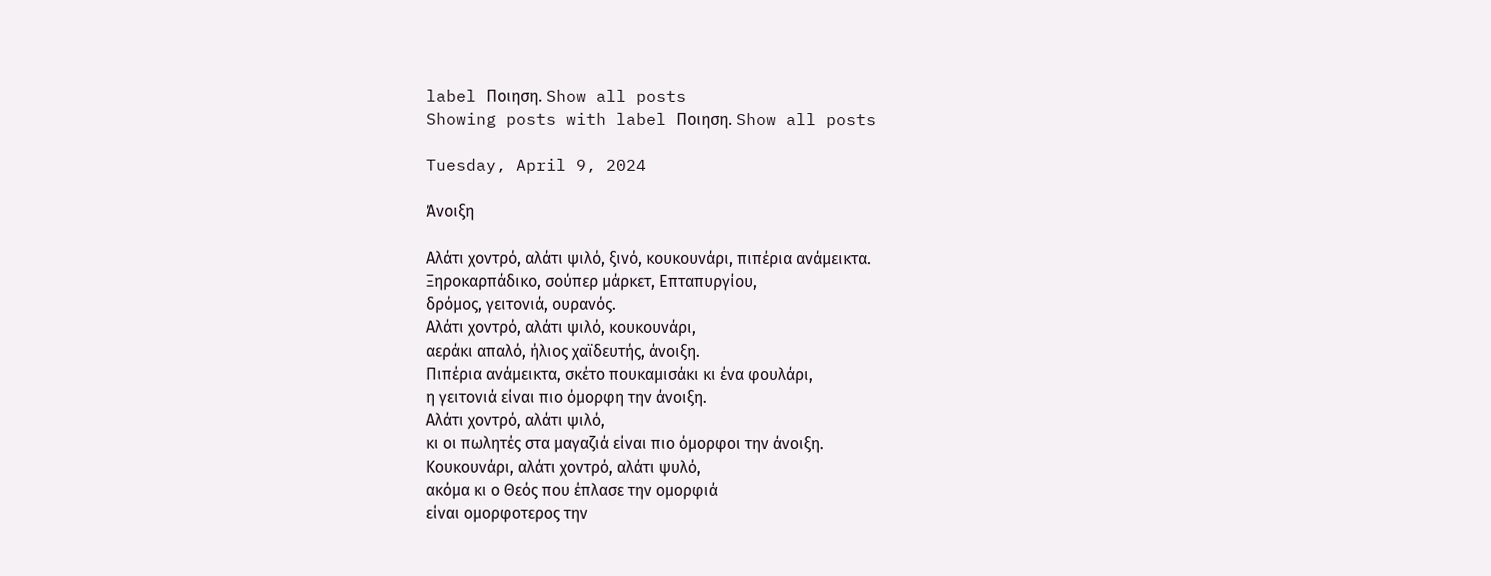label Ποιηση. Show all posts
Showing posts with label Ποιηση. Show all posts

Tuesday, April 9, 2024

Άνοιξη

Αλάτι χοντρό, αλάτι ψιλό, ξινό, κουκουνάρι, πιπέρια ανάμεικτα.
Ξηροκαρπάδικο, σούπερ μάρκετ, Επταπυργίου,
δρόμος, γειτονιά, ουρανός.
Αλάτι χοντρό, αλάτι ψιλό, κουκουνάρι,
αεράκι απαλό, ήλιος χαϊδευτής, άνοιξη.
Πιπέρια ανάμεικτα, σκέτο πουκαμισάκι κι ένα φουλάρι,
η γειτονιά είναι πιο όμορφη την άνοιξη.
Αλάτι χοντρό, αλάτι ψιλό,
κι οι πωλητές στα μαγαζιά είναι πιο όμορφοι την άνοιξη.
Κουκουνάρι, αλάτι χοντρό, αλάτι ψυλό,
ακόμα κι ο Θεός που έπλασε την ομορφιά
είναι ομορφοτερος την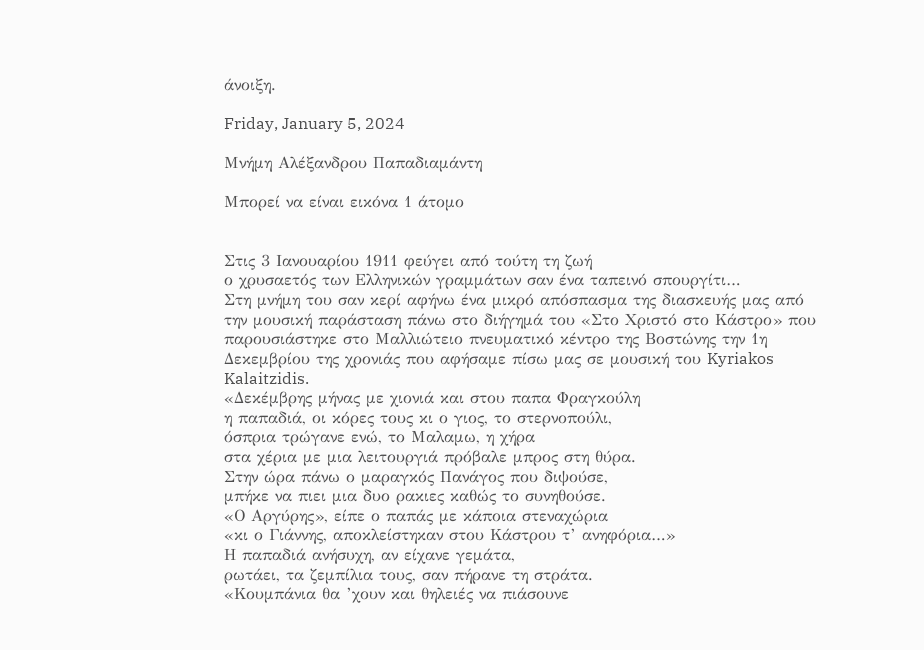άνοιξη.

Friday, January 5, 2024

Μνήμη Αλέξανδρου Παπαδιαμάντη

Μπορεί να είναι εικόνα 1 άτομο


Στις 3 Ιανουαρίου 1911 φεύγει από τούτη τη ζωή
ο χρυσαετός των Ελληνικών γραμμάτων σαν ένα ταπεινό σπουργίτι…
Στη μνήμη του σαν κερί αφήνω ένα μικρό απόσπασμα της διασκευής μας από την μουσική παράσταση πάνω στο διήγημά του «Στο Χριστό στο Κάστρο» που παρουσιάστηκε στο Μαλλιώτειο πνευματικό κέντρο της Βοστώνης την 1η Δεκεμβρίου της χρονιάς που αφήσαμε πίσω μας σε μουσική του Kyriakos Kalaitzidis.
«Δεκέμβρης μήνας με χιονιά και στου παπα Φραγκούλη
η παπαδιά, οι κόρες τους κι ο γιος, το στερνοπούλι,
όσπρια τρώγανε ενώ, το Μαλαμω, η χήρα
στα χέρια με μια λειτουργιά πρόβαλε μπρος στη θύρα.
Στην ώρα πάνω ο μαραγκός Πανάγος που διψούσε,
μπήκε να πιει μια δυο ρακιες καθώς το συνηθούσε.
«Ο Αργύρης», είπε ο παπάς με κάποια στεναχώρια
«κι ο Γιάννης, αποκλείστηκαν στου Κάστρου τ’ ανηφόρια…»
Η παπαδιά ανήσυχη, αν είχανε γεμάτα,
ρωτάει, τα ζεμπίλια τους, σαν πήρανε τη στράτα.
«Κουμπάνια θα ’χουν και θηλειές να πιάσουνε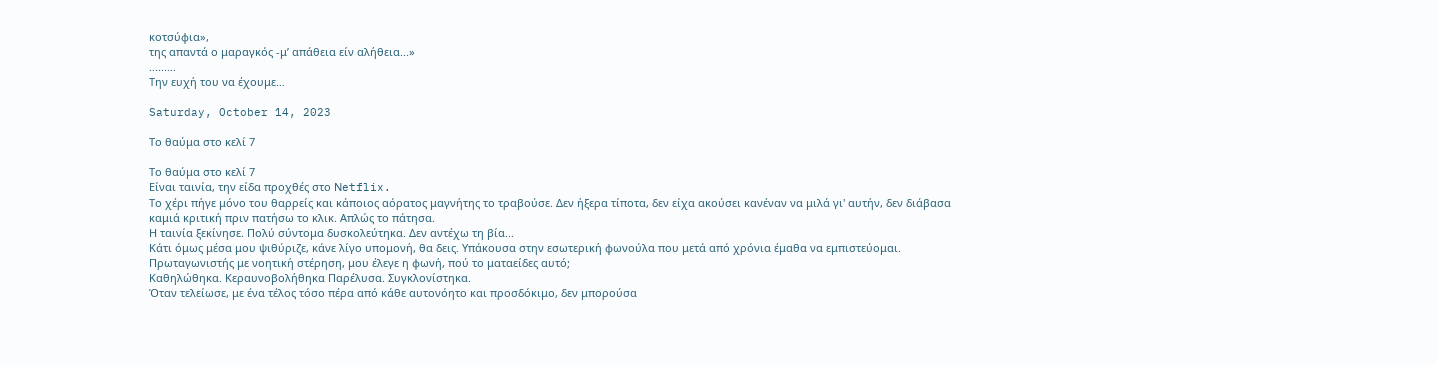κοτσύφια»,
της απαντά ο μαραγκός -μ’ απάθεια είν αλήθεια...»
.........
Την ευχή του να έχουμε…

Saturday, October 14, 2023

Το θαύμα στο κελί 7

Το θαύμα στο κελί 7
Είναι ταινία, την είδα προχθές στο Νetflix.
Το χέρι πήγε μόνο του θαρρείς και κάποιος αόρατος μαγνήτης το τραβούσε. Δεν ήξερα τίποτα, δεν είχα ακούσει κανέναν να μιλά γι' αυτήν, δεν διάβασα καμιά κριτική πριν πατήσω το κλικ. Απλώς το πάτησα.
Η ταινία ξεκίνησε. Πολύ σύντομα δυσκολεύτηκα. Δεν αντέχω τη βία...
Κάτι όμως μέσα μου ψιθύριζε, κάνε λίγο υπομονή, θα δεις. Υπάκουσα στην εσωτερική φωνούλα που μετά από χρόνια έμαθα να εμπιστεύομαι.
Πρωταγωνιστής με νοητική στέρηση, μου έλεγε η φωνή, πού το ματαείδες αυτό;
Καθηλώθηκα. Κεραυνοβολήθηκα Παρέλυσα. Συγκλονίστηκα.
Όταν τελείωσε, με ένα τέλος τόσο πέρα από κάθε αυτονόητο και προσδόκιμο, δεν μπορούσα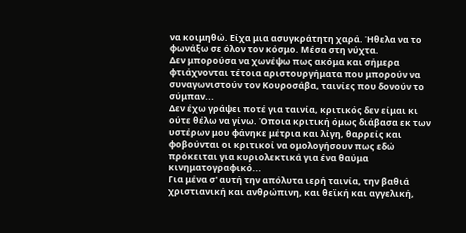να κοιμηθώ. Είχα μια ασυγκράτητη χαρά. Ήθελα να το φωνάξω σε όλον τον κόσμο. Μέσα στη νύχτα.
Δεν μπορούσα να χωνέψω πως ακόμα και σήμερα φτιάχνονται τέτοια αριστουργήματα που μπορούν να συναγωνιστούν τον Κουροσάβα, ταινίες που δονούν το σύμπαν...
Δεν έχω γράψει ποτέ για ταινία, κριτικός δεν είμαι κι ούτε θέλω να γίνω. Όποια κριτική όμως διάβασα εκ των υστέρων μου φάνηκε μέτρια και λίγη, θαρρείς και φοβούνται οι κριτικοί να ομολογήσουν πως εδώ πρόκειται για κυριολεκτικά για ένα θαύμα κινηματογραφικό...
Για μένα σ' αυτή την απόλυτα ιερή ταινία, την βαθιά χριστιανική και ανθρώπινη, και θεϊκή και αγγελική,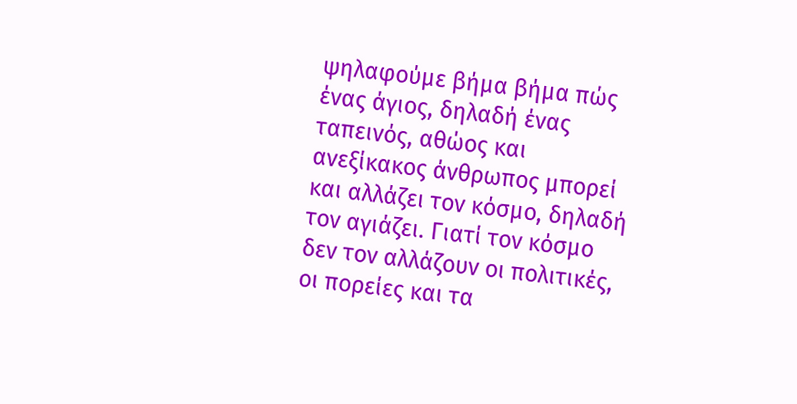ψηλαφούμε βήμα βήμα πώς ένας άγιος, δηλαδή ένας ταπεινός, αθώος και ανεξίκακος άνθρωπος μπορεί και αλλάζει τον κόσμο, δηλαδή τον αγιάζει. Γιατί τον κόσμο δεν τον αλλάζουν οι πολιτικές, οι πορείες και τα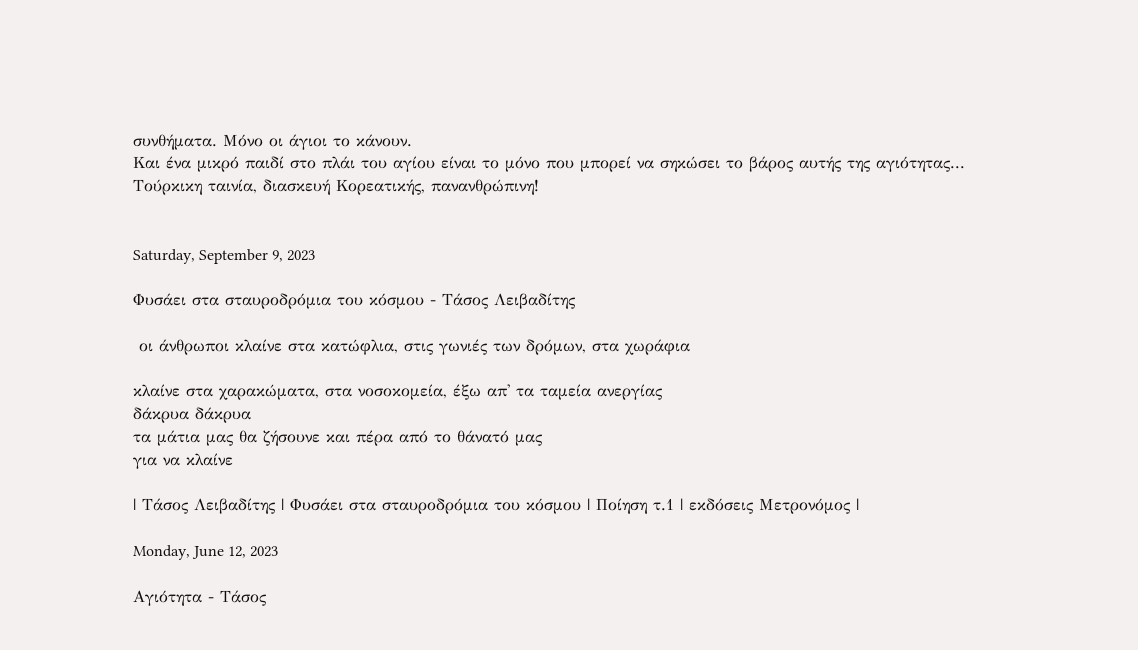συνθήματα. Μόνο οι άγιοι το κάνουν.
Και ένα μικρό παιδί στο πλάι του αγίου είναι το μόνο που μπορεί να σηκώσει το βάρος αυτής της αγιότητας...
Τούρκικη ταινία, διασκευή Κορεατικής, πανανθρώπινη!


Saturday, September 9, 2023

Φυσάει στα σταυροδρόμια του κόσμου - Τάσος Λειβαδίτης

 οι άνθρωποι κλαίνε στα κατώφλια, στις γωνιές των δρόμων, στα χωράφια

κλαίνε στα χαρακώματα, στα νοσοκομεία, έξω απ' τα ταμεία ανεργίας
δάκρυα δάκρυα
τα μάτια μας θα ζήσουνε και πέρα από το θάνατό μας
για να κλαίνε

| Τάσος Λειβαδίτης | Φυσάει στα σταυροδρόμια του κόσμου | Ποίηση τ.1 | εκδόσεις Μετρονόμος |

Monday, June 12, 2023

Αγιότητα - Τάσος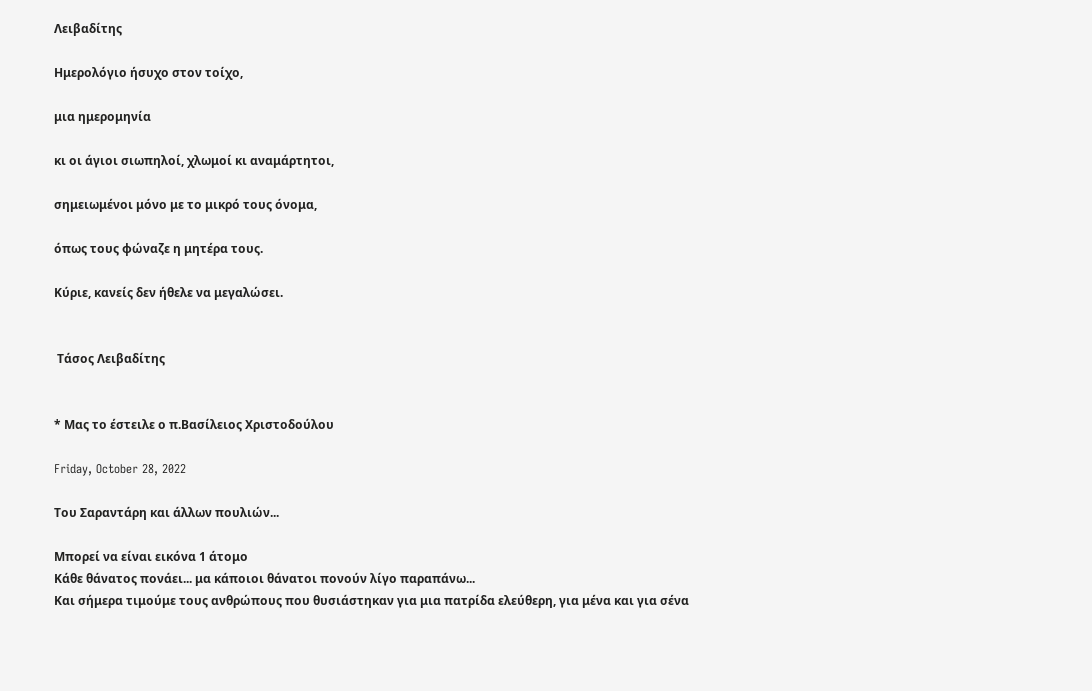Λειβαδίτης

Ημερολόγιο ήσυχο στον τοίχο,

μια ημερομηνία

κι οι άγιοι σιωπηλοί, χλωμοί κι αναμάρτητοι,

σημειωμένοι μόνο με το μικρό τους όνομα,

όπως τους φώναζε η μητέρα τους.

Kύριε, κανείς δεν ήθελε να μεγαλώσει.


 Τάσος Λειβαδίτης


* Μας το έστειλε ο π.Βασίλειος Χριστοδούλου

Friday, October 28, 2022

Του Σαραντάρη και άλλων πουλιών...

Μπορεί να είναι εικόνα 1 άτομο
Κάθε θάνατος πονάει... μα κάποιοι θάνατοι πονούν λίγο παραπάνω...
Και σήμερα τιμούμε τους ανθρώπους που θυσιάστηκαν για μια πατρίδα ελεύθερη, για μένα και για σένα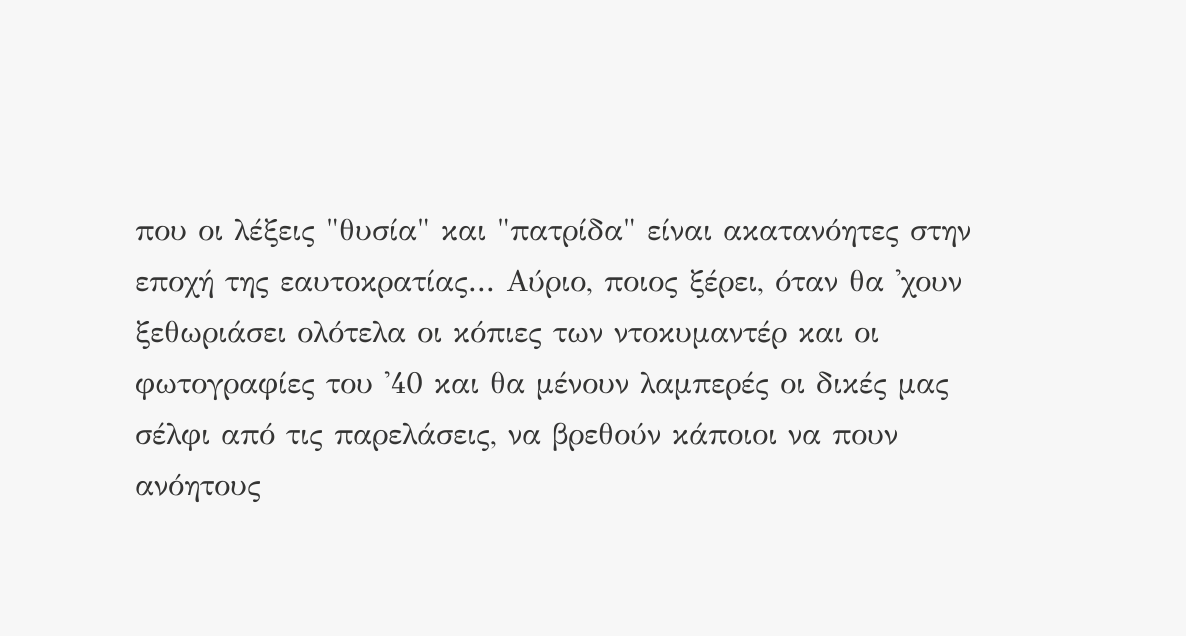που οι λέξεις "θυσία" και "πατρίδα" είναι ακατανόητες στην εποχή της εαυτοκρατίας... Αύριο, ποιος ξέρει, όταν θα 'χουν ξεθωριάσει ολότελα οι κόπιες των ντοκυμαντέρ και οι φωτογραφίες του '40 και θα μένουν λαμπερές οι δικές μας σέλφι από τις παρελάσεις, να βρεθούν κάποιοι να πουν ανόητους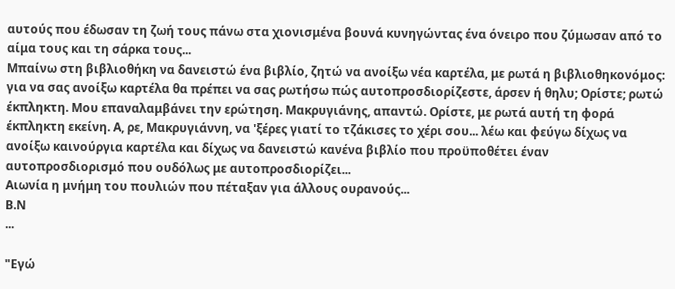αυτούς που έδωσαν τη ζωή τους πάνω στα χιονισμένα βουνά κυνηγώντας ένα όνειρο που ζύμωσαν από το αίμα τους και τη σάρκα τους...
Μπαίνω στη βιβλιοθήκη να δανειστώ ένα βιβλίο, ζητώ να ανοίξω νέα καρτέλα, με ρωτά η βιβλιοθηκονόμος: για να σας ανοίξω καρτέλα θα πρέπει να σας ρωτήσω πώς αυτοπροσδιορίζεστε, άρσεν ή θηλυ; Ορίστε; ρωτώ έκπληκτη. Μου επαναλαμβάνει την ερώτηση. Μακρυγιάνης, απαντώ. Ορίστε, με ρωτά αυτή τη φορά έκπληκτη εκείνη. Α, ρε, Μακρυγιάννη, να 'ξέρες γιατί το τζάκισες το χέρι σου... λέω και φεύγω δίχως να ανοίξω καινούργια καρτέλα και δίχως να δανειστώ κανένα βιβλίο που προϋποθέτει έναν αυτοπροσδιορισμό που ουδόλως με αυτοπροσδιορίζει...
Αιωνία η μνήμη του πουλιών που πέταξαν για άλλους ουρανούς...
Β.Ν
...

"Εγώ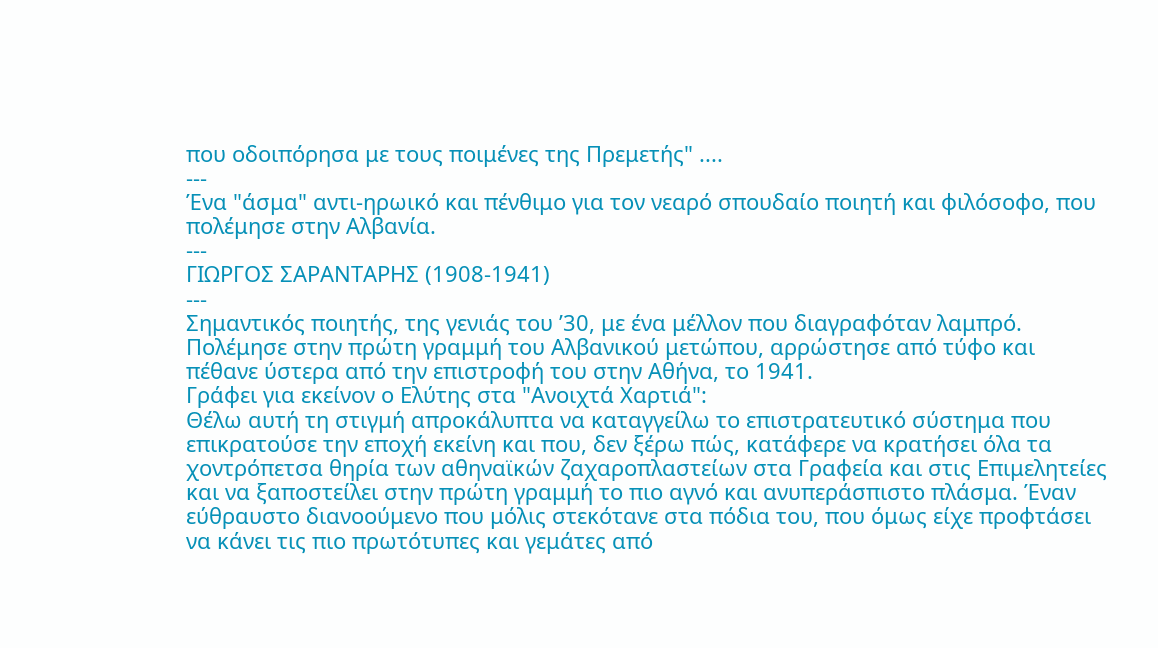που οδοιπόρησα με τους ποιμένες της Πρεμετής" ....
---
Ένα "άσμα" αντι-ηρωικό και πένθιμο για τον νεαρό σπουδαίο ποιητή και φιλόσοφο, που πολέμησε στην Αλβανία.
---
ΓΙΩΡΓΟΣ ΣΑΡΑΝΤΑΡΗΣ (1908-1941)
---
Σημαντικός ποιητής, της γενιάς του ’30, με ένα μέλλον που διαγραφόταν λαμπρό. Πολέμησε στην πρώτη γραμμή του Αλβανικού μετώπου, αρρώστησε από τύφο και πέθανε ύστερα από την επιστροφή του στην Αθήνα, το 1941.
Γράφει για εκείνον ο Ελύτης στα "Ανοιχτά Χαρτιά":
Θέλω αυτή τη στιγμή απροκάλυπτα να καταγγείλω το επιστρατευτικό σύστημα που επικρατούσε την εποχή εκείνη και που, δεν ξέρω πώς, κατάφερε να κρατήσει όλα τα χοντρόπετσα θηρία των αθηναϊκών ζαχαροπλαστείων στα Γραφεία και στις Επιμελητείες και να ξαποστείλει στην πρώτη γραμμή το πιο αγνό και ανυπεράσπιστο πλάσμα. Έναν εύθραυστο διανοούμενο που μόλις στεκότανε στα πόδια του, που όμως είχε προφτάσει να κάνει τις πιο πρωτότυπες και γεμάτες από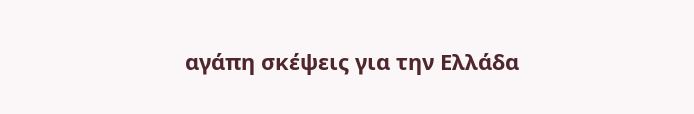αγάπη σκέψεις για την Ελλάδα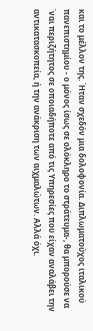και το μέλλον της. Ήταν σχεδόν μια δολοφονία. Διπλωματούχος ιταλικού πανεπιστημίου - ο μόνος ίσως σε ολόκληρο το στράτευμα-, θα μπορούσε να ΄ναι περιζήτητος σε οποιαδήποτε από τις Υπηρεσίες που είχαν αναλάβει την αντικατασκοπεία, ή την ανάκριση των αιχμαλώτων. Αλλά όχι.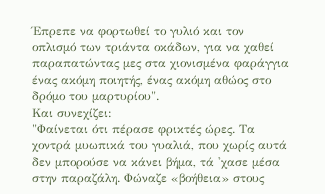Έπρεπε να φορτωθεί το γυλιό και τον οπλισμό των τριάντα οκάδων, για να χαθεί παραπατώντας μες στα χιονισμένα φαράγγια ένας ακόμη ποιητής, ένας ακόμη αθώος στο δρόμο του μαρτυρίου".
Και συνεχίζει:
"Φαίνεται ότι πέρασε φρικτές ώρες. Τα χοντρά μυωπικά του γυαλιά, που χωρίς αυτά δεν μπορούσε να κάνει βήμα, τά 'χασε μέσα στην παραζάλη. Φώναζε «βοήθεια» στους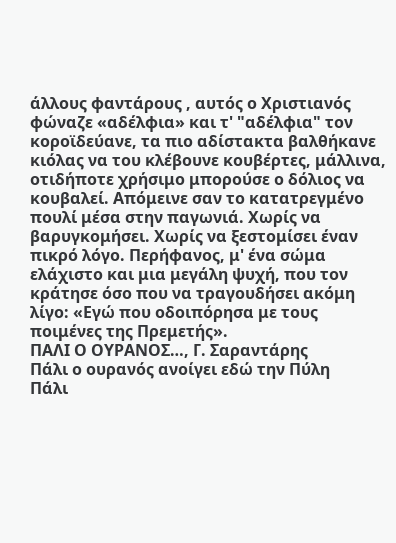άλλους φαντάρους , αυτός ο Χριστιανός φώναζε «αδέλφια» και τ' "αδέλφια" τον κοροϊδεύανε, τα πιο αδίστακτα βαλθήκανε κιόλας να του κλέβουνε κουβέρτες, μάλλινα, οτιδήποτε χρήσιμο μπορούσε ο δόλιος να κουβαλεί. Απόμεινε σαν το κατατρεγμένο πουλί μέσα στην παγωνιά. Χωρίς να βαρυγκομήσει. Χωρίς να ξεστομίσει έναν πικρό λόγο. Περήφανος, μ' ένα σώμα ελάχιστο και μια μεγάλη ψυχή, που τον κράτησε όσο που να τραγουδήσει ακόμη λίγο: «Εγώ που οδοιπόρησα με τους ποιμένες της Πρεμετής».
ΠΑΛΙ Ο ΟΥΡΑΝΟΣ…, Γ. Σαραντάρης
Πάλι ο ουρανός ανοίγει εδώ την Πύλη
Πάλι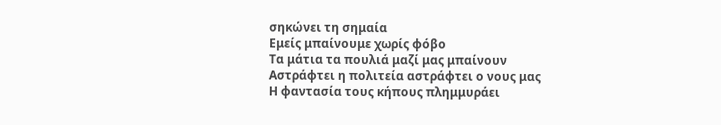σηκώνει τη σημαία
Εμείς μπαίνουμε χωρίς φόβο
Τα μάτια τα πουλιά μαζί μας μπαίνουν
Αστράφτει η πολιτεία αστράφτει ο νους μας
Η φαντασία τους κήπους πλημμυράει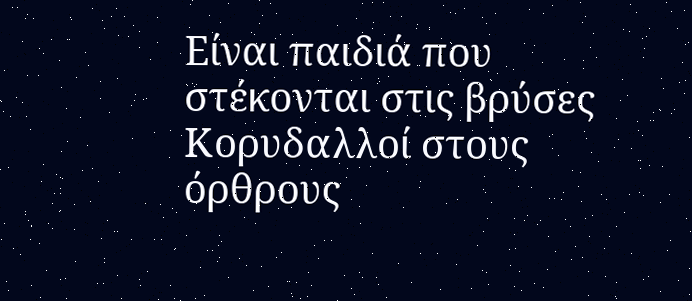Είναι παιδιά που στέκονται στις βρύσες
Κορυδαλλοί στους όρθρους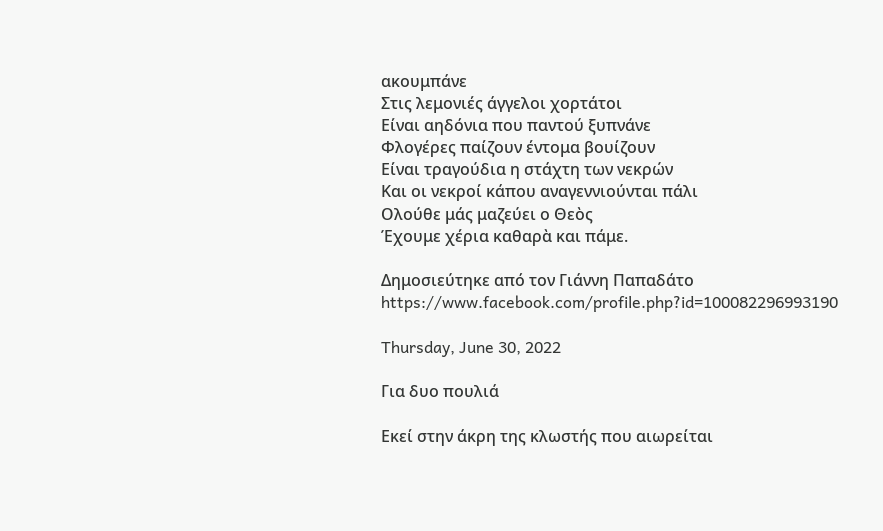ακουμπάνε
Στις λεμονιές άγγελοι χορτάτοι
Είναι αηδόνια που παντού ξυπνάνε
Φλογέρες παίζουν έντομα βουίζουν
Είναι τραγούδια η στάχτη των νεκρών
Και οι νεκροί κάπου αναγεννιούνται πάλι
Ολούθε μάς μαζεύει ο Θεὸς
Έχουμε χέρια καθαρὰ και πάμε.

Δημοσιεύτηκε από τον Γιάννη Παπαδάτο
https://www.facebook.com/profile.php?id=100082296993190

Thursday, June 30, 2022

Για δυο πουλιά

Εκεί στην άκρη της κλωστής που αιωρείται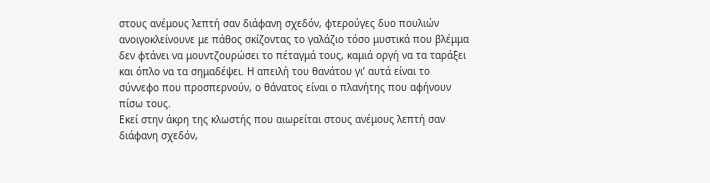στους ανέμους λεπτή σαν διάφανη σχεδόν, φτερούγες δυο πουλιών ανοιγοκλείνουνε με πάθος σκίζοντας το γαλάζιο τόσο μυστικά που βλέμμα δεν φτάνει να μουντζουρώσει το πέταγμά τους, καμιά οργή να τα ταράξει και όπλο να τα σημαδέψει. Η απειλή του θανάτου γι’ αυτά είναι το σύννεφο που προσπερνούν, ο θάνατος είναι ο πλανήτης που αφήνουν πίσω τους.
Εκεί στην άκρη της κλωστής που αιωρείται στους ανέμους λεπτή σαν διάφανη σχεδόν,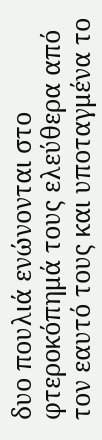δυο πουλιά ενώνονται στο φτεροκόπημά τους ελεύθερα από τον εαυτό τους και υποταγμένα το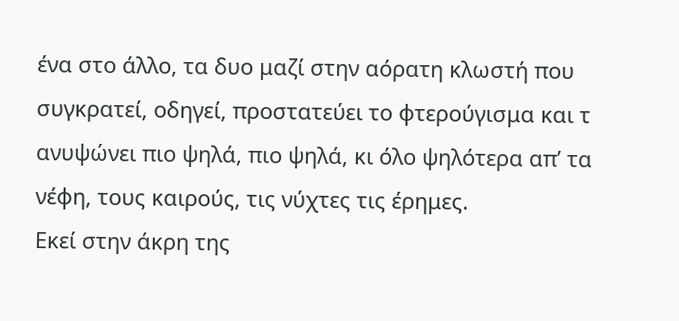ένα στο άλλο, τα δυο μαζί στην αόρατη κλωστή που συγκρατεί, οδηγεί, προστατεύει το φτερούγισμα και τ ανυψώνει πιο ψηλά, πιο ψηλά, κι όλο ψηλότερα απ’ τα νέφη, τους καιρούς, τις νύχτες τις έρημες.
Εκεί στην άκρη της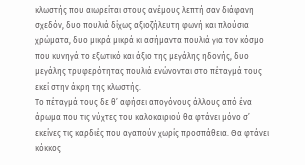κλωστής που αιωρείται στους ανέμους λεπτή σαν διάφανη σχεδόν, δυο πουλιά δίχως αξιοζήλευτη φωνή και πλούσια χρώματα, δυο μικρά μικρά κι ασήμαντα πουλιά για τον κόσμο που κυνηγά το εξωτικό και άξιο της μεγάλης ηδονής, δυο μεγάλης τρυφερότητας πουλιά ενώνονται στο πέταγμά τους εκεί στην άκρη της κλωστής.
Το πέταγμά τους δε θ’ αφήσει απογόνους άλλους από ένα άρωμα που τις νύχτες του καλοκαιριού θα φτάνει μόνο σ’ εκείνες τις καρδιές που αγαπούν χωρίς προσπάθεια. Θα φτάνει κόκκος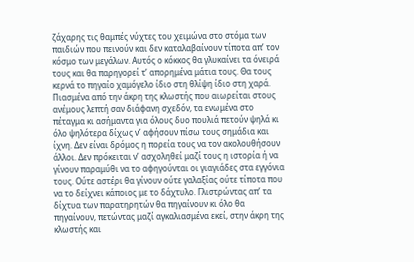ζάχαρης τις θαμπές νύχτες του χειμώνα στο στόμα των παιδιών που πεινούν και δεν καταλαβαίνουν τίποτα απ’ τον κόσμο των μεγάλων. Αυτός ο κόκκος θα γλυκαίνει τα όνειρά τους και θα παρηγορεί τ’ απορημένα μάτια τους. Θα τους κερνά το πηγαίο χαμόγελο ίδιο στη θλίψη ίδιο στη χαρά.
Πιασμένα από την άκρη της κλωστής που αιωρείται στους ανέμους λεπτή σαν διάφανη σχεδόν, τα ενωμένα στο πέταγμα κι ασήμαντα για όλους δυο πουλιά πετούν ψηλά κι όλο ψηλότερα δίχως ν’ αφήσουν πίσω τους σημάδια και ίχνη. Δεν είναι δρόμος η πορεία τους να τον ακολουθήσουν άλλοι. Δεν πρόκειται ν’ ασχοληθεί μαζί τους η ιστορία ή να γίνουν παραμύθι να το αφηγούνται οι γιαγιάδες στα εγγόνια τους. Ούτε αστέρι θα γίνουν ούτε γαλαξίας ούτε τίποτα που να το δείχνει κάποιος με το δάχτυλο. Γλιστρώντας απ’ τα δίχτυα των παρατηρητών θα πηγαίνουν κι όλο θα πηγαίνουν, πετώντας μαζί αγκαλιασμένα εκεί, στην άκρη της κλωστής και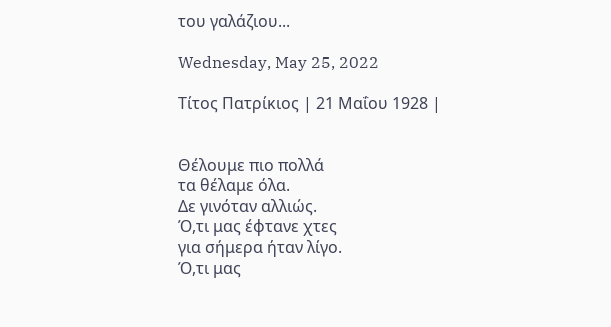του γαλάζιου...

Wednesday, May 25, 2022

Τίτος Πατρίκιος | 21 Μαΐου 1928 |


Θέλουμε πιο πολλά
τα θέλαμε όλα.
Δε γινόταν αλλιώς.
Ό,τι μας έφτανε χτες
για σήμερα ήταν λίγο.
Ό,τι μας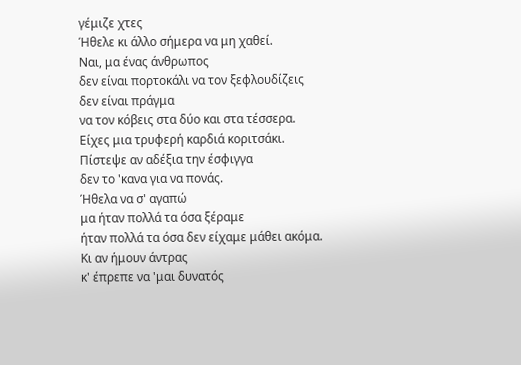γέμιζε χτες
Ήθελε κι άλλο σήμερα να μη χαθεί.
Ναι, μα ένας άνθρωπος
δεν είναι πορτοκάλι να τον ξεφλουδίζεις
δεν είναι πράγμα
να τον κόβεις στα δύο και στα τέσσερα.
Είχες μια τρυφερή καρδιά κοριτσάκι.
Πίστεψε αν αδέξια την έσφιγγα
δεν το 'κανα για να πονάς.
Ήθελα να σ' αγαπώ
μα ήταν πολλά τα όσα ξέραμε
ήταν πολλά τα όσα δεν είχαμε μάθει ακόμα.
Κι αν ήμουν άντρας
κ' έπρεπε να 'μαι δυνατός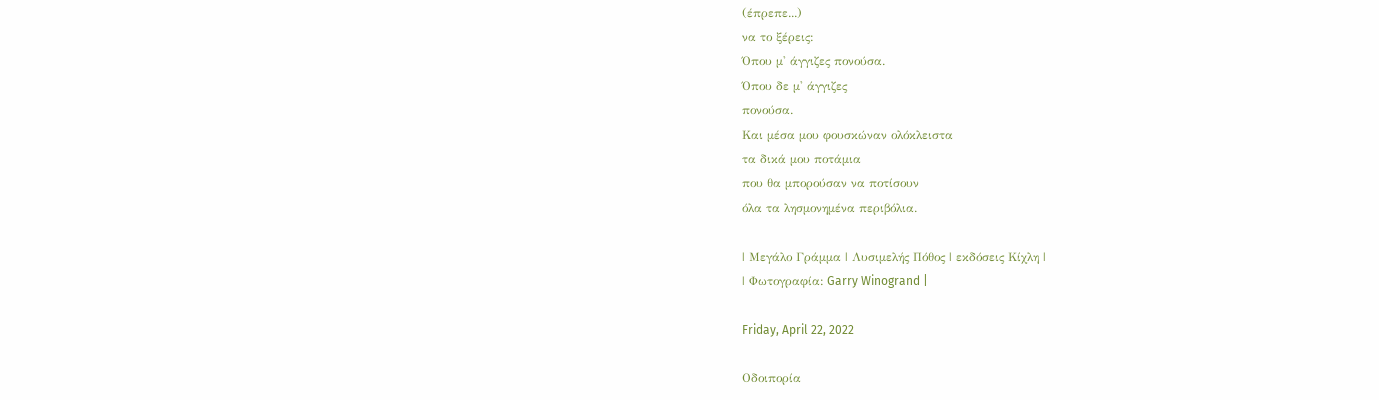(έπρεπε...)
να το ξέρεις:
Όπου μ' άγγιζες πονούσα.
Όπου δε μ' άγγιζες
πονούσα.
Και μέσα μου φουσκώναν ολόκλειστα
τα δικά μου ποτάμια
που θα μπορούσαν να ποτίσουν
όλα τα λησμονημένα περιβόλια.

| Μεγάλο Γράμμα | Λυσιμελής Πόθος | εκδόσεις Κίχλη |
| Φωτογραφία: Garry Winogrand |

Friday, April 22, 2022

Οδοιπορία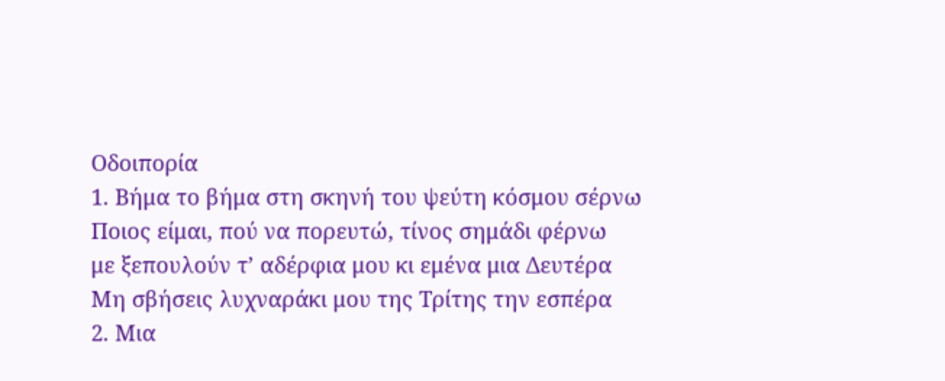Οδοιπορία
1. Βήμα το βήμα στη σκηνή του ψεύτη κόσμου σέρνω
Ποιος είμαι, πού να πορευτώ, τίνος σημάδι φέρνω
με ξεπουλούν τ’ αδέρφια μου κι εμένα μια Δευτέρα
Μη σβήσεις λυχναράκι μου της Τρίτης την εσπέρα
2. Μια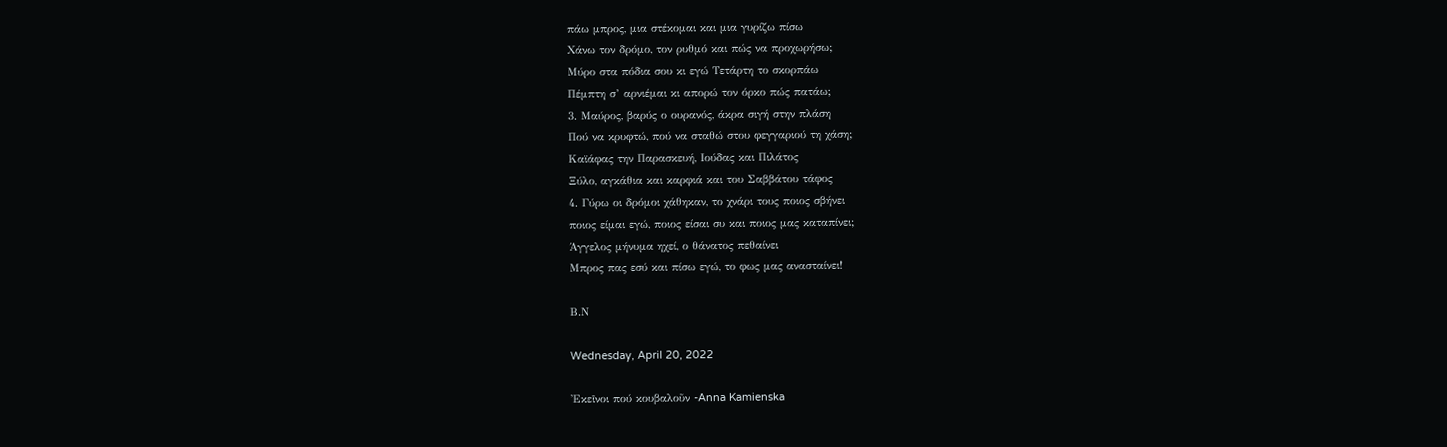πάω μπρος, μια στέκομαι και μια γυρίζω πίσω
Χάνω τον δρόμο, τον ρυθμό και πώς να προχωρήσω;
Μύρο στα πόδια σου κι εγώ Τετάρτη το σκορπάω
Πέμπτη σ’ αρνιέμαι κι απορώ τον όρκο πώς πατάω;
3. Μαύρος, βαρύς ο ουρανός, άκρα σιγή στην πλάση
Πού να κρυφτώ, πού να σταθώ στου φεγγαριού τη χάση;
Καϊάφας την Παρασκευή, Ιούδας και Πιλάτος
Ξύλο, αγκάθια και καρφιά και του Σαββάτου τάφος
4. Γύρω οι δρόμοι χάθηκαν, το χνάρι τους ποιος σβήνει
ποιος είμαι εγώ, ποιος είσαι συ και ποιος μας καταπίνει;
Άγγελος μήνυμα ηχεί, ο θάνατος πεθαίνει
Μπρος πας εσύ και πίσω εγώ, το φως μας ανασταίνει!

Β.Ν

Wednesday, April 20, 2022

Ἐκεῖνοι πού κουβαλοῦν -Anna Kamienska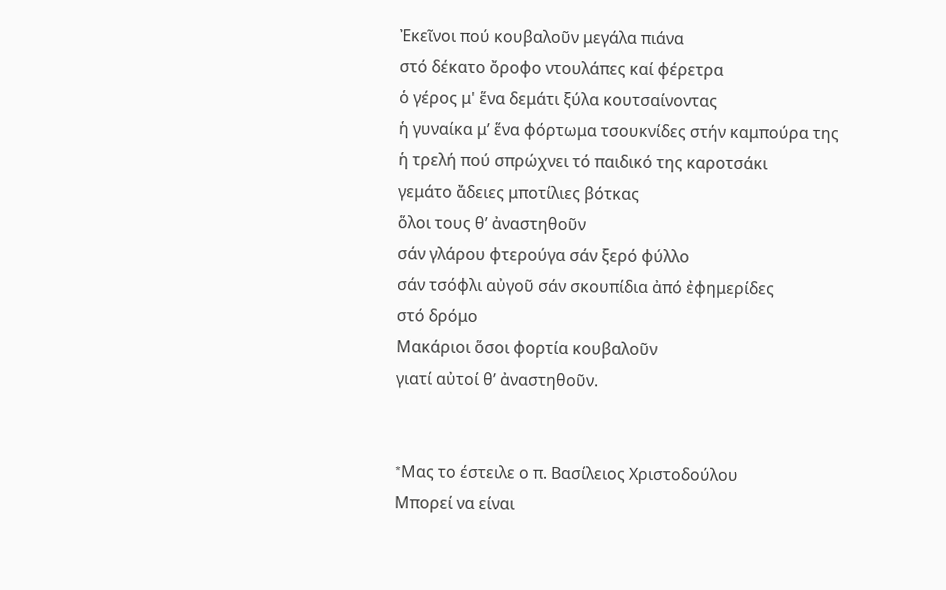Ἐκεῖνοι πού κουβαλοῦν μεγάλα πιάνα
στό δέκατο ὄροφο ντουλάπες καί φέρετρα
ὁ γέρος μ' ἕνα δεμάτι ξύλα κουτσαίνοντας
ἡ γυναίκα μ’ ἕνα φόρτωμα τσουκνίδες στήν καμπούρα της
ἡ τρελή πού σπρώχνει τό παιδικό της καροτσάκι
γεμάτο ἄδειες μποτίλιες βότκας
ὅλοι τους θ’ ἀναστηθοῦν
σάν γλάρου φτερούγα σάν ξερό φύλλο
σάν τσόφλι αὐγοῦ σάν σκουπίδια ἀπό ἐφημερίδες
στό δρόμο
Μακάριοι ὅσοι φορτία κουβαλοῦν
γιατί αὐτοί θ’ ἀναστηθοῦν.


*Mας το έστειλε ο π. Βασίλειος Χριστοδούλου
Μπορεί να είναι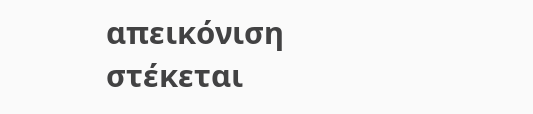απεικόνιση στέκεται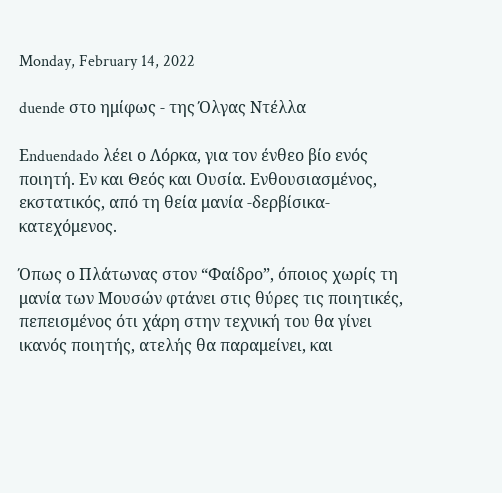Monday, February 14, 2022

duende στο ημίφως - της Όλγας Ντέλλα

Εnduendado λέει ο Λόρκα, για τον ένθεο βίο ενός ποιητή. Εν και Θεός και Ουσία. Ενθουσιασμένος, εκστατικός, από τη θεία μανία -δερβίσικα- κατεχόμενος.

Όπως ο Πλάτωνας στον “Φαίδρο”, όποιος χωρίς τη μανία των Μουσών φτάνει στις θύρες τις ποιητικές, πεπεισμένος ότι χάρη στην τεχνική του θα γίνει ικανός ποιητής, ατελής θα παραμείνει, και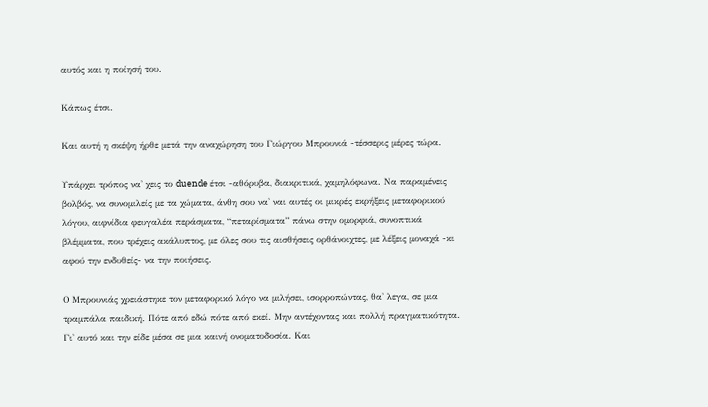αυτός και η ποίησή του.

Κάπως έτσι.

Και αυτή η σκέψη ήρθε μετά την αναχώρηση του Γιώργου Μπρουνιά -τέσσερις μέρες τώρα.

Υπάρχει τρόπος να' χεις το duende έτσι -αθόρυβα, διακριτικά, χαμηλόφωνα. Να παραμένεις βολβός, να συνομιλείς με τα χώματα, άνθη σου να' ναι αυτές οι μικρές εκρήξεις μεταφορικού λόγου, αιφνίδια φευγαλέα περάσματα, “πεταρίσματα” πάνω στην ομορφιά, συνοπτικά βλέμματα, που τρέχεις ακάλυπτος, με όλες σου τις αισθήσεις ορθάνοιχτες, με λέξεις μοναχά -κι αφού την ενδυθείς- να την ποιήσεις.

Ο Μπρουνιάς χρειάστηκε τον μεταφορικό λόγο να μιλήσει, ισορροπώντας, θα' λεγα, σε μια τραμπάλα παιδική. Πότε από εδώ πότε από εκεί. Μην αντέχοντας και πολλή πραγματικότητα. Γι' αυτό και την είδε μέσα σε μια καινή ονοματοδοσία. Και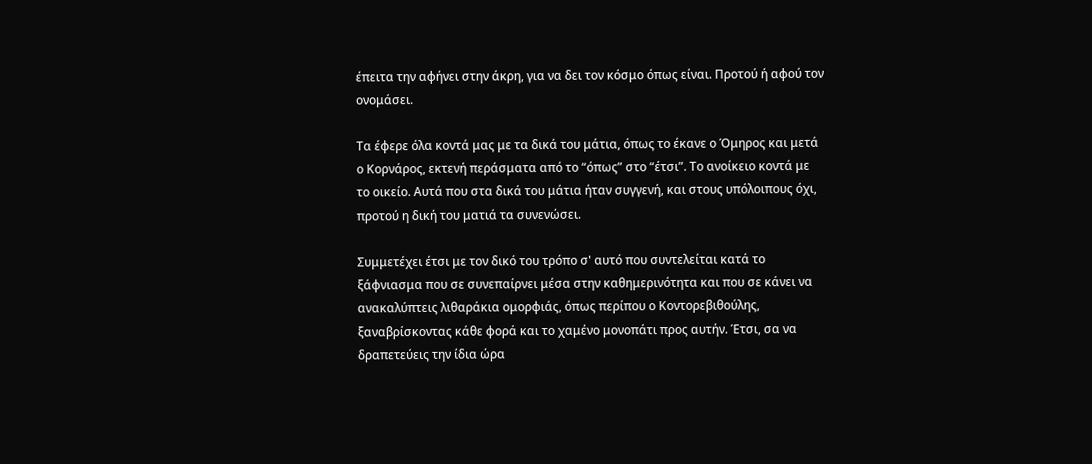έπειτα την αφήνει στην άκρη, για να δει τον κόσμο όπως είναι. Προτού ή αφού τον ονομάσει.

Τα έφερε όλα κοντά μας με τα δικά του μάτια, όπως το έκανε ο Όμηρος και μετά ο Κορνάρος, εκτενή περάσματα από το “όπως” στο “έτσι”. Το ανοίκειο κοντά με το οικείο. Αυτά που στα δικά του μάτια ήταν συγγενή, και στους υπόλοιπους όχι, προτού η δική του ματιά τα συνενώσει.

Συμμετέχει έτσι με τον δικό του τρόπο σ' αυτό που συντελείται κατά το ξάφνιασμα που σε συνεπαίρνει μέσα στην καθημερινότητα και που σε κάνει να ανακαλύπτεις λιθαράκια ομορφιάς, όπως περίπου ο Κοντορεβιθούλης, ξαναβρίσκοντας κάθε φορά και το χαμένο μονοπάτι προς αυτήν. Έτσι, σα να δραπετεύεις την ίδια ώρα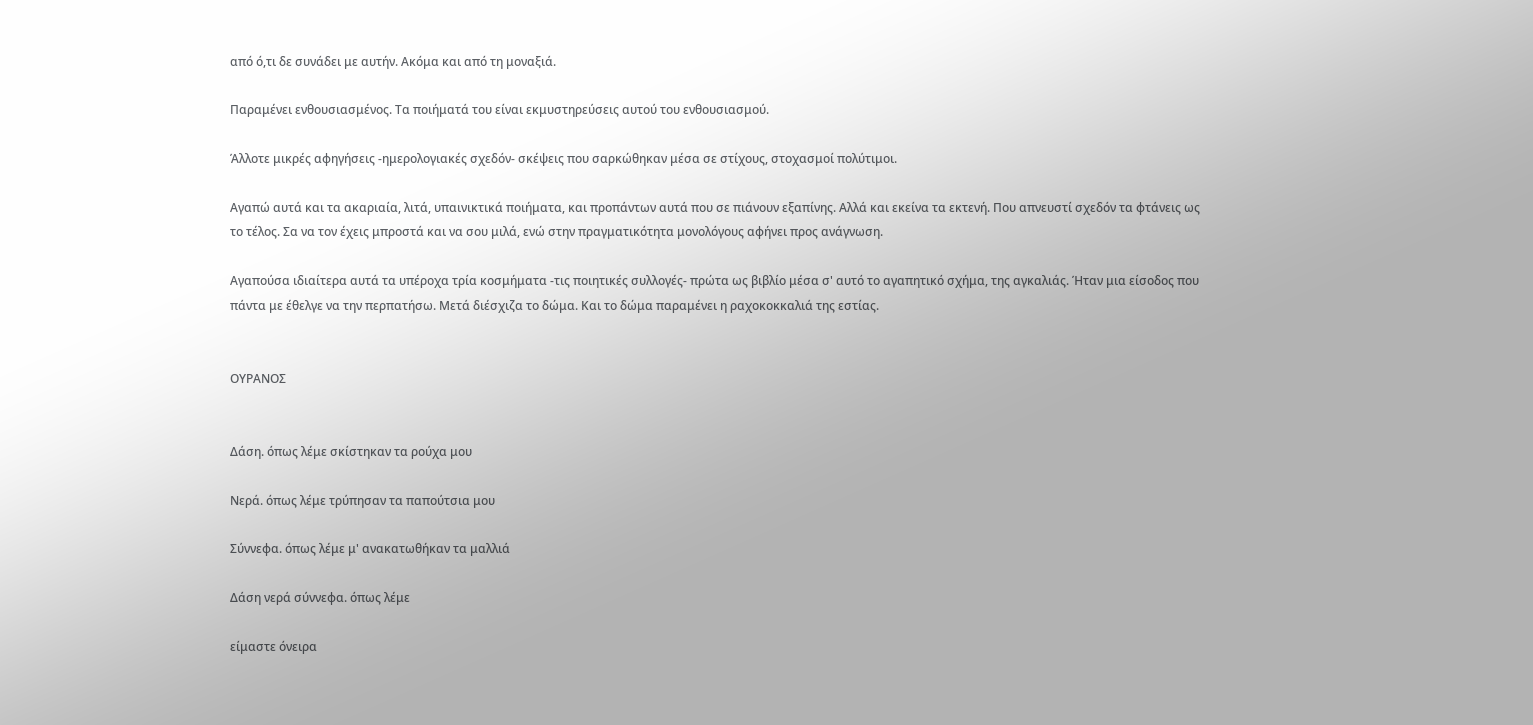από ό,τι δε συνάδει με αυτήν. Ακόμα και από τη μοναξιά.

Παραμένει ενθουσιασμένος. Τα ποιήματά του είναι εκμυστηρεύσεις αυτού του ενθουσιασμού.

Άλλοτε μικρές αφηγήσεις -ημερολογιακές σχεδόν- σκέψεις που σαρκώθηκαν μέσα σε στίχους, στοχασμοί πολύτιμοι.

Αγαπώ αυτά και τα ακαριαία, λιτά, υπαινικτικά ποιήματα, και προπάντων αυτά που σε πιάνουν εξαπίνης. Αλλά και εκείνα τα εκτενή. Που απνευστί σχεδόν τα φτάνεις ως το τέλος. Σα να τον έχεις μπροστά και να σου μιλά, ενώ στην πραγματικότητα μονολόγους αφήνει προς ανάγνωση.

Αγαπούσα ιδιαίτερα αυτά τα υπέροχα τρία κοσμήματα -τις ποιητικές συλλογές- πρώτα ως βιβλίο μέσα σ' αυτό το αγαπητικό σχήμα, της αγκαλιάς. Ήταν μια είσοδος που πάντα με έθελγε να την περπατήσω. Μετά διέσχιζα το δώμα. Και το δώμα παραμένει η ραχοκοκκαλιά της εστίας.


ΟΥΡΑΝΟΣ


Δάση. όπως λέμε σκίστηκαν τα ρούχα μου

Νερά. όπως λέμε τρύπησαν τα παπούτσια μου

Σύννεφα. όπως λέμε μ' ανακατωθήκαν τα μαλλιά

Δάση νερά σύννεφα. όπως λέμε

είμαστε όνειρα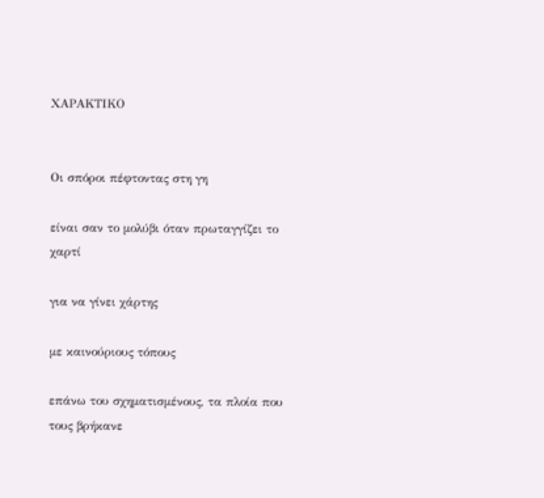ΧΑΡΑΚΤΙΚΟ


Οι σπόροι πέφτοντας στη γη

είναι σαν το μολύβι όταν πρωταγγίζει το χαρτί

για να γίνει χάρτης

με καινούριους τόπους

επάνω του σχηματισμένους, τα πλοία που τους βρήκανε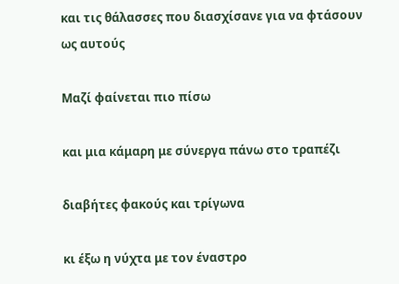και τις θάλασσες που διασχίσανε για να φτάσουν ως αυτούς

Μαζί φαίνεται πιο πίσω

και μια κάμαρη με σύνεργα πάνω στο τραπέζι

διαβήτες φακούς και τρίγωνα

κι έξω η νύχτα με τον έναστρο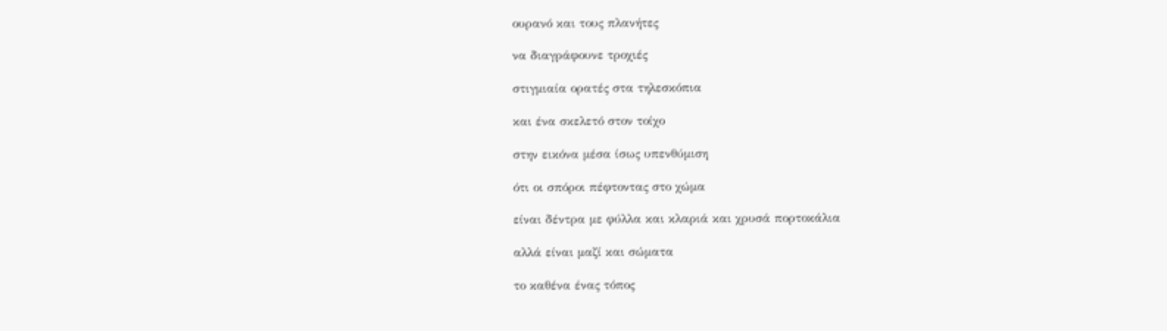ουρανό και τους πλανήτες

να διαγράφουνε τροχιές

στιγμιαία ορατές στα τηλεσκόπια

και ένα σκελετό στον τοίχο

στην εικόνα μέσα ίσως υπενθύμιση

ότι οι σπόροι πέφτοντας στο χώμα

είναι δέντρα με φύλλα και κλαριά και χρυσά πορτοκάλια

αλλά είναι μαζί και σώματα

το καθένα ένας τόπος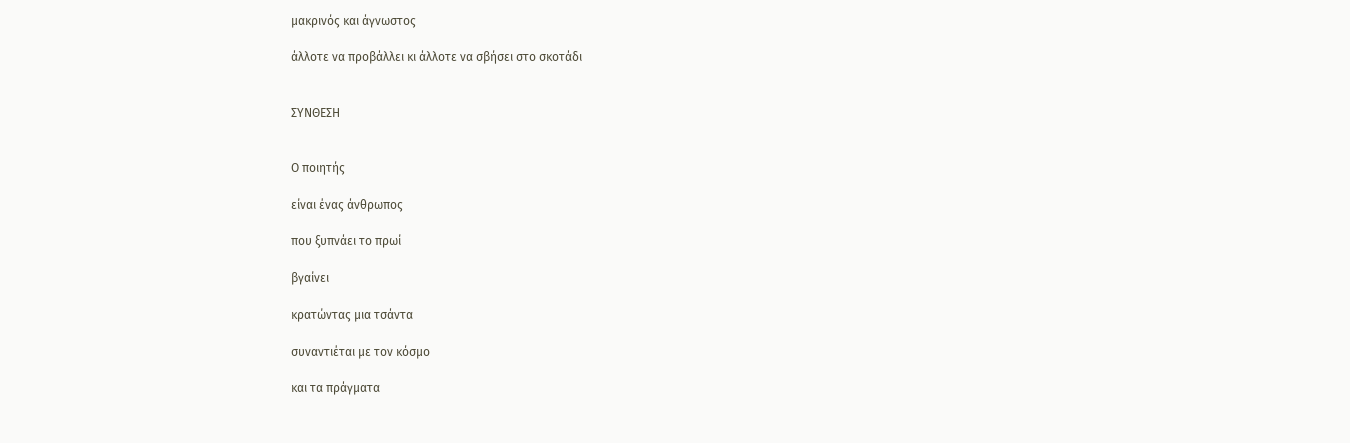μακρινός και άγνωστος

άλλοτε να προβάλλει κι άλλοτε να σβήσει στο σκοτάδι


ΣΥΝΘΕΣΗ


Ο ποιητής

είναι ένας άνθρωπος

που ξυπνάει το πρωί

βγαίνει

κρατώντας μια τσάντα

συναντιέται με τον κόσμο

και τα πράγματα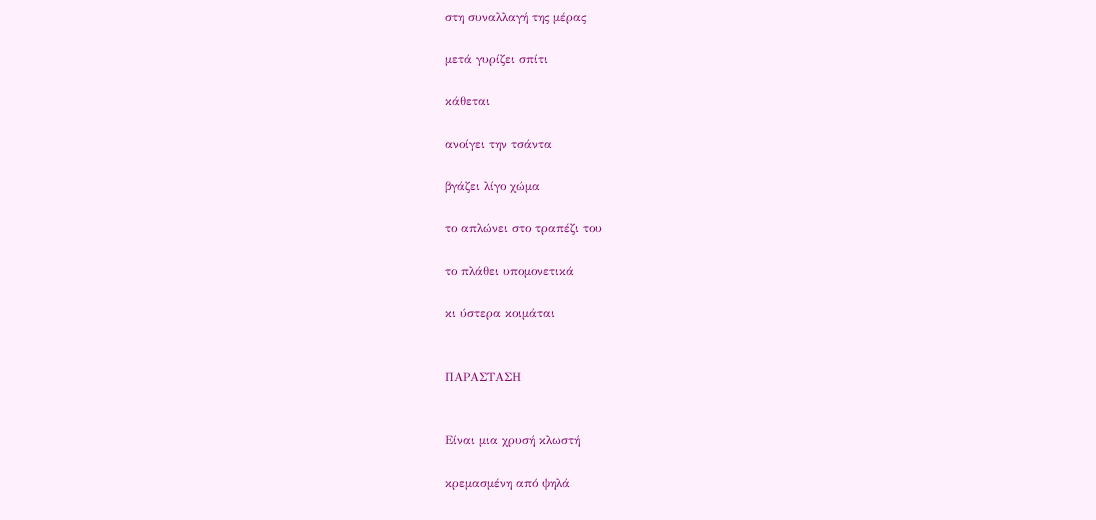στη συναλλαγή της μέρας

μετά γυρίζει σπίτι

κάθεται

ανοίγει την τσάντα

βγάζει λίγο χώμα

το απλώνει στο τραπέζι του

το πλάθει υπομονετικά

κι ύστερα κοιμάται


ΠΑΡΑΣΤΑΣΗ


Είναι μια χρυσή κλωστή

κρεμασμένη από ψηλά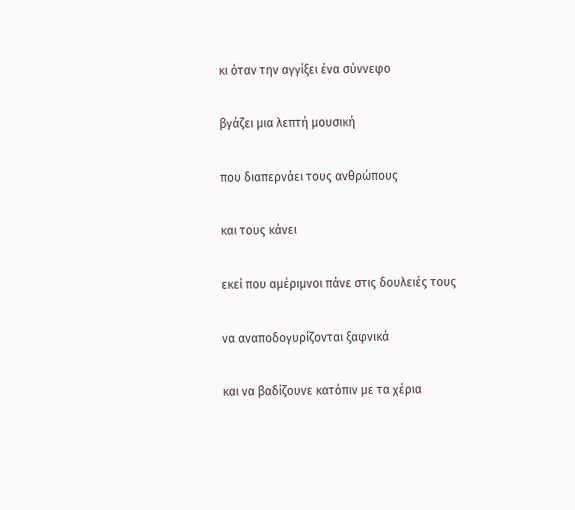κι όταν την αγγίξει ένα σύννεφο

βγάζει μια λεπτή μουσική

που διαπερνάει τους ανθρώπους

και τους κάνει

εκεί που αμέριμνοι πάνε στις δουλειές τους

να αναποδογυρίζονται ξαφνικά

και να βαδίζουνε κατόπιν με τα χέρια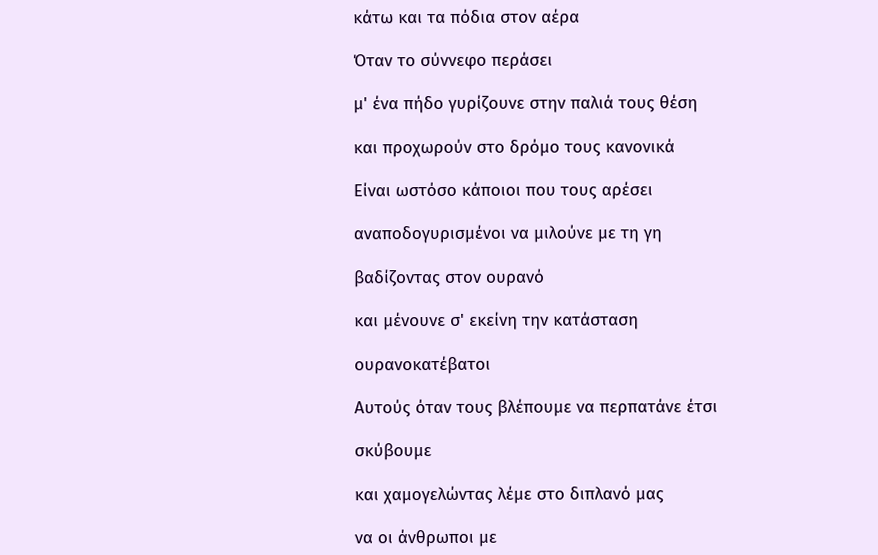κάτω και τα πόδια στον αέρα

Όταν το σύννεφο περάσει

μ' ένα πήδο γυρίζουνε στην παλιά τους θέση

και προχωρούν στο δρόμο τους κανονικά

Είναι ωστόσο κάποιοι που τους αρέσει

αναποδογυρισμένοι να μιλούνε με τη γη

βαδίζοντας στον ουρανό

και μένουνε σ' εκείνη την κατάσταση

ουρανοκατέβατοι

Αυτούς όταν τους βλέπουμε να περπατάνε έτσι

σκύβουμε

και χαμογελώντας λέμε στο διπλανό μας

να οι άνθρωποι με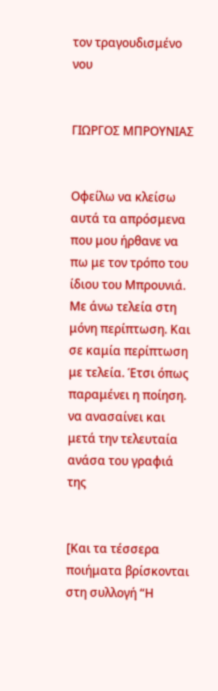τον τραγουδισμένο νου


ΓΙΩΡΓΟΣ ΜΠΡΟΥΝΙΑΣ


Οφείλω να κλείσω αυτά τα απρόσμενα που μου ήρθανε να πω με τον τρόπο του ίδιου του Μπρουνιά. Με άνω τελεία στη μόνη περίπτωση. Και σε καμία περίπτωση με τελεία. Έτσι όπως παραμένει η ποίηση. να ανασαίνει και μετά την τελευταία ανάσα του γραφιά της


[Και τα τέσσερα ποιήματα βρίσκονται στη συλλογή “Η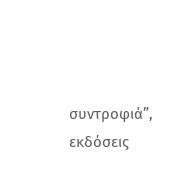συντροφιά”, εκδόσεις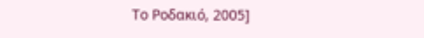Το Ροδακιό, 2005]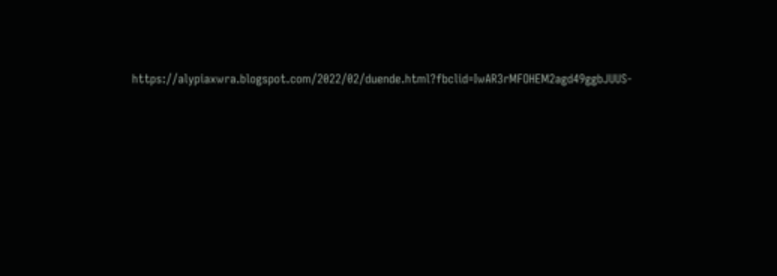https://alypiaxwra.blogspot.com/2022/02/duende.html?fbclid=IwAR3rMFOHEM2agd49ggbJUUS-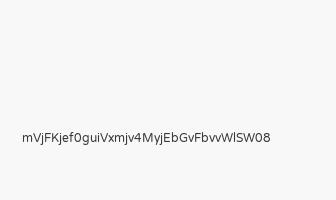mVjFKjef0guiVxmjv4MyjEbGvFbvvWlSW08